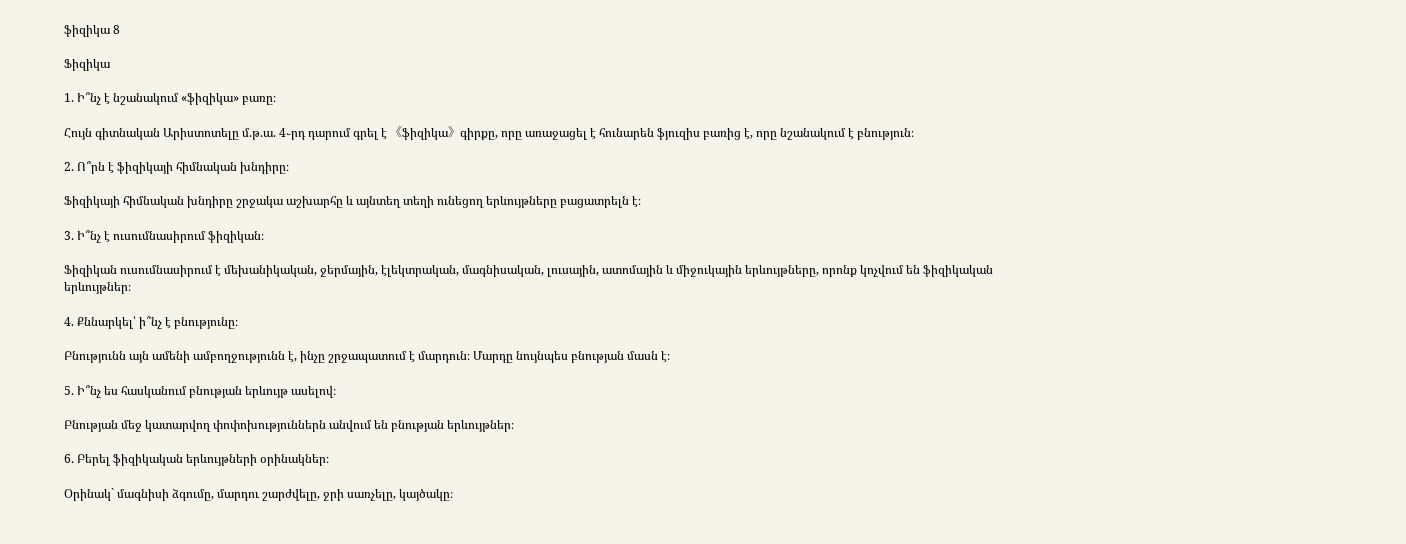ֆիզիկա 8

Ֆիզիկա

1. Ի՞նչ է նշանակում «ֆիզիկա» բառը։

Հույն գիտնական Արիստոտելը մ.թ.ա. 4֊րդ դարում գրել է 《ֆիզիկա》գիրքը, որը առաջացել է հունարեն ֆյուզիս բառից է, որը նշանակում է բնություն։

2. Ո՞րն է ֆիզիկայի հիմնական խնդիրը։

Ֆիզիկայի հիմնական խնդիրը շրջակա աշխարհը և այնտեղ տեղի ունեցող երևույթները բացատրելն է։

3. Ի՞նչ է ուսումնասիրում ֆիզիկան։

Ֆիզիկան ուսումնասիրում է մեխանիկական, ջերմային, էլեկտրական, մագնիսական, լուսային, ատոմային և միջուկային երևույթները, որոնք կոչվում են ֆիզիկական երևույթներ։

4. Քննարկել՝ ի՞նչ է բնությունը։

Բնությունն այն ամենի ամբողջությունն է, ինչը շրջապատում է մարդուն։ Մարդը նույնպես բնության մասն է։

5. Ի՞նչ ես հասկանում բնության երևույթ ասելով։

Բնության մեջ կատարվող փոփոխություններն անվում են բնության երևույթներ։

6. Բերել ֆիզիկական երևույթների օրինակներ։

Օրինակ` մագնիսի ձգումը, մարդու շարժվելը, ջրի սառչելը, կայծակը։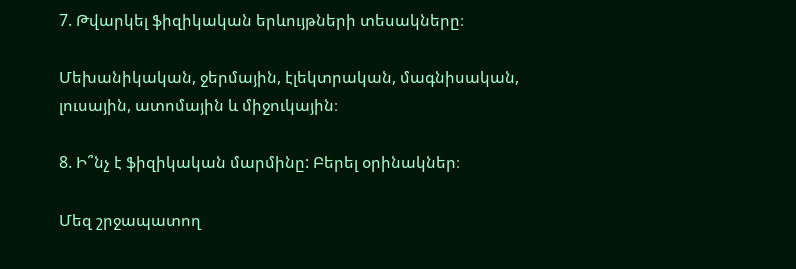7. Թվարկել ֆիզիկական երևույթների տեսակները։

Մեխանիկական, ջերմային, էլեկտրական, մագնիսական, լուսային, ատոմային և միջուկային։

8. Ի՞նչ է ֆիզիկական մարմինը: Բերել օրինակներ։

Մեզ շրջապատող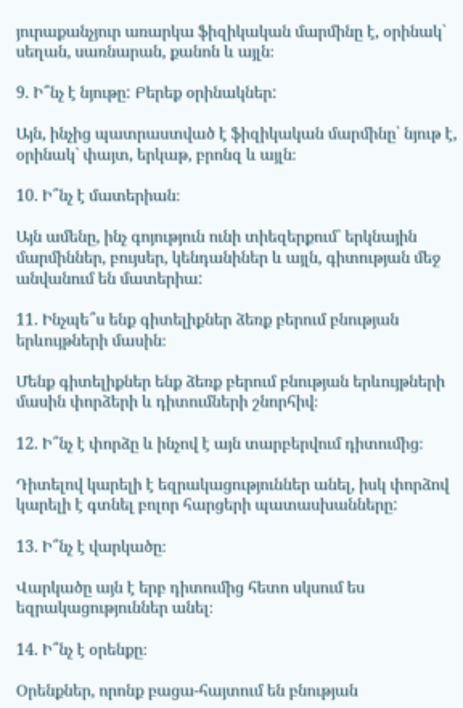յուրաքանչյուր առարկա ֆիզիկական մարմինը է, օրինակ` սեղան, սառնարան, քանոն և այլն։

9. Ի՞նչ է նյութը: Բերեք օրինակներ:

Այն, ինչից պատրաստված է ֆիզիկական մարմինը՝ նյութ է, օրինակ` փայտ, երկաթ, բրոնզ և այլն։

10. Ի՞նչ է մատերիան։

Այն ամենը, ինչ գոյություն ունի տիեզերքում` երկնային մարմիններ, բույսեր, կենդանիներ և այլն, գիտության մեջ անվանում են մատերիա:

11. Ինչպե՞ս ենք գիտելիքներ ձեռք բերում բնության երևույթների մասին։

Մենք գիտելիքներ ենք ձեռք բերում բնության երևույթների մասին փորձերի և դիտումների շնորհիվ։

12. Ի՞նչ է փորձը և ինչով է այն տարբերվում դիտումից։

Դիտելով կարելի է եզրակացություններ անել, իսկ փորձով կարելի է գտնել բոլոր հարցերի պատասխանները:

13. Ի՞նչ է վարկածը։

Վարկածը այն է երբ դիտումից հետո սկսում ես եզրակացություններ անել։

14. Ի՞նչ է օրենքը։

Օրենքներ, որոնք բացա-հայտում են բնության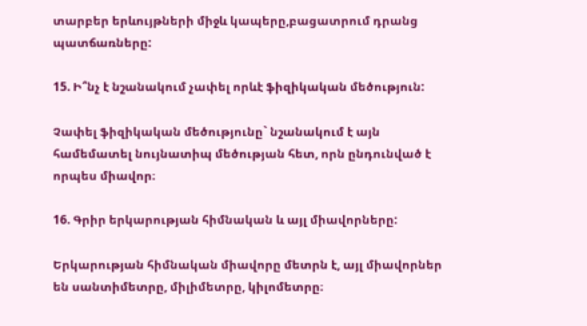տարբեր երևույթների միջև կապերը,բացատրում դրանց պատճառները:

15. Ի՞նչ է նշանակում չափել որևէ ֆիզիկական մեծություն:

Չափել ֆիզիկական մեծությունը` նշանակում է այն համեմատել նույնատիպ մեծության հետ, որն ընդունված է որպես միավոր։

16. Գրիր երկարության հիմնական և այլ միավորները:

Երկարության հիմնական միավորը մետրն է, այլ միավորներ են սանտիմետրը, միլիմետրը, կիլոմետրը։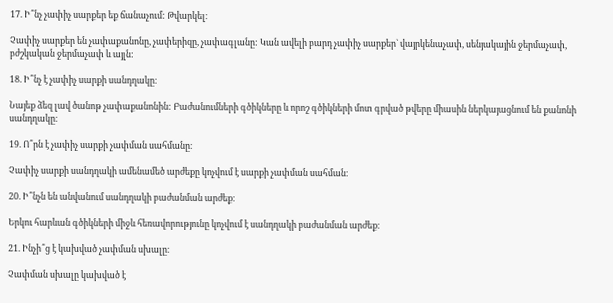17. Ի՞նչ չափիչ սարքեր եք ճանաչում: Թվարկել։

Չափիչ սարքեր են չափաքանոնը, չափերիզը, չափագլանը: Կան ավելի բարդ չափիչ սարքեր` վայրկենաչափ, սենյակային ջերմաչափ, բժշկական ջերմաչափ և այլն:

18. Ի՞նչ է չափիչ սարքի սանդղակը։

Նայեք ձեզ լավ ծանոթ չափաքանոնին: Բաժանումների գծիկները և որոշ գծիկների մոտ գրված թվերը միասին ներկայացնում են քանոնի սանդղակը։

19. Ո՞րն է չափիչ սարքի չափման սահմանը։

Չափիչ սարքի սանդղակի ամենամեծ արժեքը կոչվում է սարքի չափման սահման։

20. Ի՞նչն են անվանում սանդղակի բաժանման արժեք։

Երկու հարևան գծիկների միջև հեռավորությունը կոչվում է սանդղակի բաժանման արժեք։

21. Ինչի՞ց է կախված չափման սխալը։

Չափման սխալը կախված է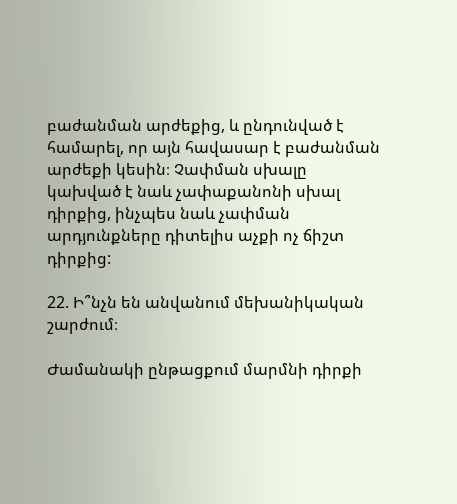բաժանման արժեքից, և ընդունված է համարել, որ այն հավասար է բաժանման արժեքի կեսին։ Չափման սխալը կախված է նաև չափաքանոնի սխալ դիրքից, ինչպես նաև չափման արդյունքները դիտելիս աչքի ոչ ճիշտ դիրքից:

22. Ի՞նչն են անվանում մեխանիկական շարժում։

Ժամանակի ընթացքում մարմնի դիրքի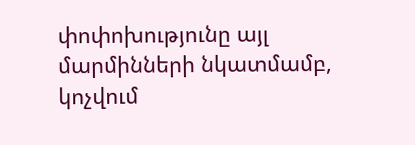փոփոխությունը այլ մարմինների նկատմամբ, կոչվում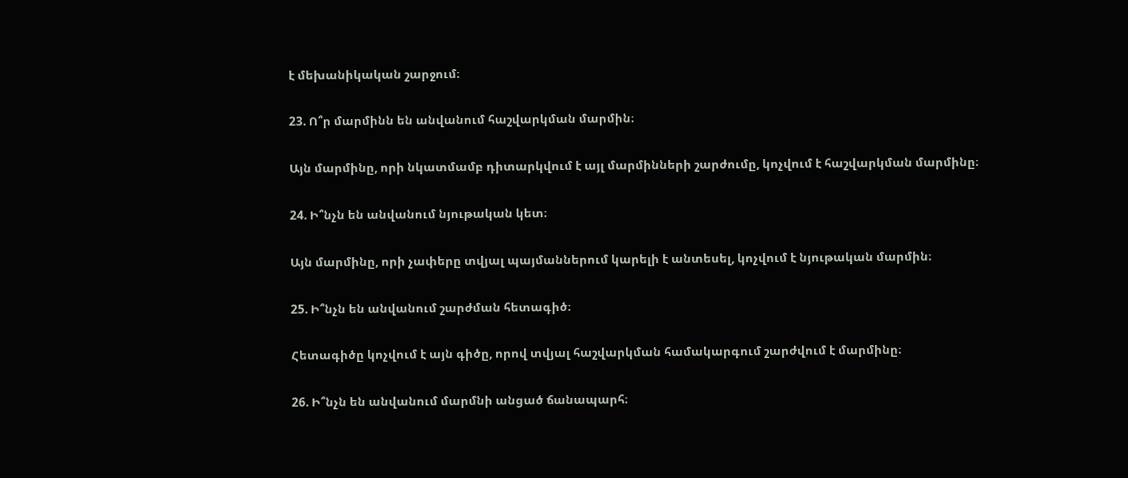է մեխանիկական շարջում։

23. Ո՞ր մարմինն են անվանում հաշվարկման մարմին։

Այն մարմինը, որի նկատմամբ դիտարկվում է այլ մարմինների շարժումը, կոչվում է հաշվարկման մարմինը։

24. Ի՞նչն են անվանում նյութական կետ։

Այն մարմինը, որի չափերը տվյալ պայմաններում կարելի է անտեսել, կոչվում է նյութական մարմին։

25. Ի՞նչն են անվանում շարժման հետագիծ։

Հետագիծը կոչվում է այն գիծը, որով տվյալ հաշվարկման համակարգում շարժվում է մարմինը։

26. Ի՞նչն են անվանում մարմնի անցած ճանապարհ։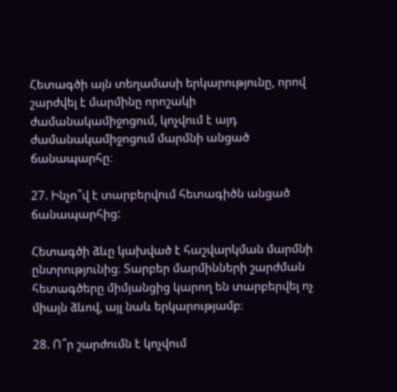Հետագծի այն տեղամասի երկարությունը, որով շարժվել է մարմինը որոշակի ժամանակամիջոցում, կոչվում է այդ ժամանակամիջոցում մարմնի անցած ճանապարհը։

27. Ինչո՞վ է տարբերվում հետագիծն անցած ճանապարհից:

Հետագծի ձևը կախված է հաշվարկման մարմնի ընտրությունից։ Տարբեր մարմինների շարժման հետագծերը միմյանցից կարող են տարբերվել ոչ միայն ձևով, այլ նաև երկարությամբ։

28. Ո՞ր շարժումն է կոչվում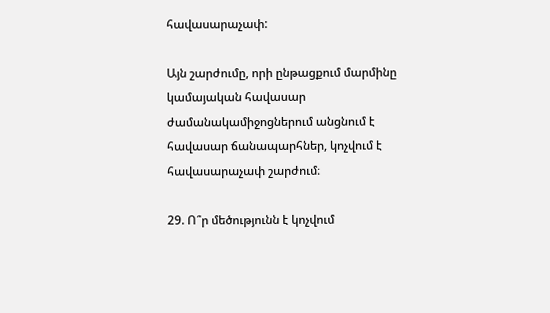հավասարաչափ:

Այն շարժումը, որի ընթացքում մարմինը կամայական հավասար ժամանակամիջոցներում անցնում է հավասար ճանապարհներ, կոչվում է հավասարաչափ շարժում։

29. Ո՞ր մեծությունն է կոչվում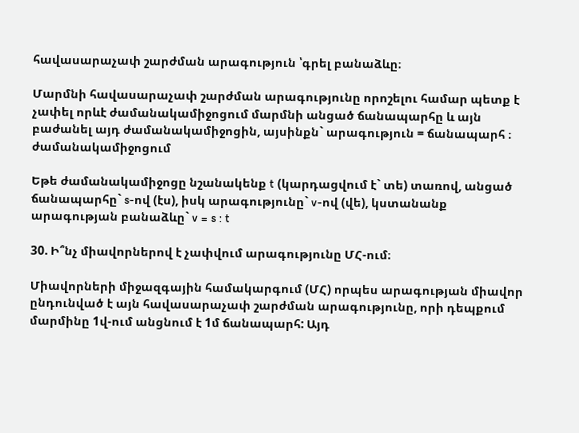հավասարաչափ շարժման արագություն ՝գրել բանաձևը։

Մարմնի հավասարաչափ շարժման արագությունը որոշելու համար պետք է չափել որևէ ժամանակամիջոցում մարմնի անցած ճանապարհը և այն բաժանել այդ ժամանակամիջոցին, այսինքն` արագություն = ճանապարհ ։ ժամանակամիջոցում

Եթե ժամանակամիջոցը նշանակենք t (կարդացվում է` տե) տառով, անցած ճանապարհը` s-ով (էս), իսկ արագությունը` v-ով (վե), կստանանք արագության բանաձևը` v = s : t

30. Ի՞նչ միավորներով է չափվում արագությունը ՄՀ-ում։

Միավորների միջազգային համակարգում (ՄՀ) որպես արագության միավոր ընդունված է այն հավասարաչափ շարժման արագությունը, որի դեպքում մարմինը 1վ-ում անցնում է 1մ ճանապարհ: Այդ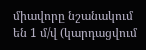միավորը նշանակում են 1 մ/վ (կարդացվում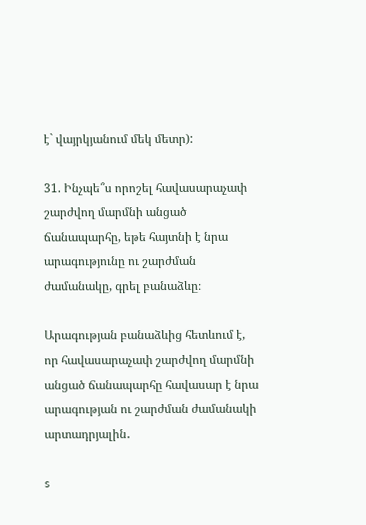է` վայրկյանում մեկ մետր):

31. Ինչպե՞ս որոշել հավասարաչափ շարժվող մարմնի անցած ճանապարհը, եթե հայտնի է նրա արագությունը ու շարժման ժամանակը, գրել բանաձևը։

Արագության բանաձևից հետևում է, որ հավասարաչափ շարժվող մարմնի անցած ճանապարհը հավասար է նրա արագության ու շարժման ժամանակի արտադրյալին․

s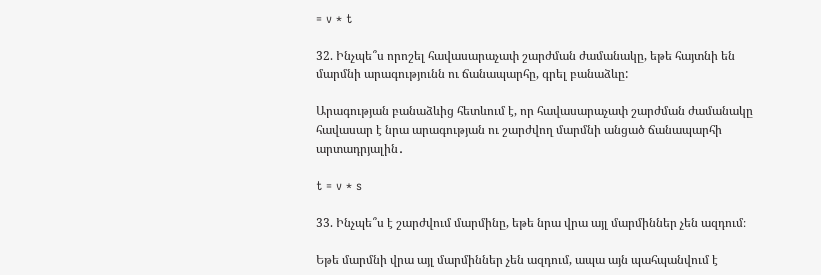= v * t

32. Ինչպե՞ս որոշել հավասարաչափ շարժման ժամանակը, եթե հայտնի են մարմնի արագությունն ու ճանապարհը, գրել բանաձևը:

Արագության բանաձևից հետևում է, որ հավասարաչափ շարժման ժամանակը հավասար է նրա արագության ու շարժվող մարմնի անցած ճանապարհի արտադրյալին․

t = v * s

33. Ինչպե՞ս է շարժվում մարմինը, եթե նրա վրա այլ մարմիններ չեն ազդում։

Եթե մարմնի վրա այլ մարմիններ չեն ազդում, ապա այն պահպանվում է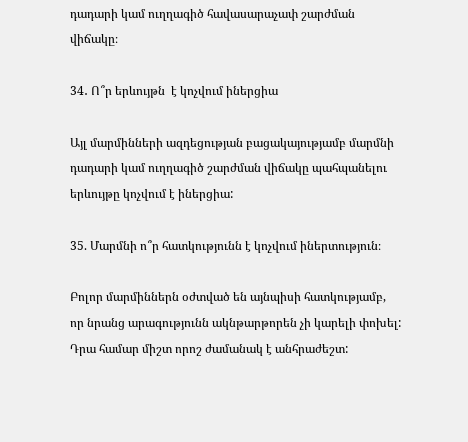դադարի կամ ուղղագիծ հավասարաչափ շարժման վիճակը։

34․ Ո՞ր երևույթն  է կոչվում իներցիա

Այլ մարմինների ազդեցության բացակայությամբ մարմնի դադարի կամ ուղղագիծ շարժման վիճակը պահպանելու երևույթը կոչվում է իներցիա:

35. Մարմնի ո՞ր հատկությունն է կոչվում իներտություն։

Բոլոր մարմիններն օժտված են այնպիսի հատկությամբ, որ նրանց արագությունն ակնթարթորեն չի կարելի փոխել: Դրա համար միշտ որոշ ժամանակ է անհրաժեշտ: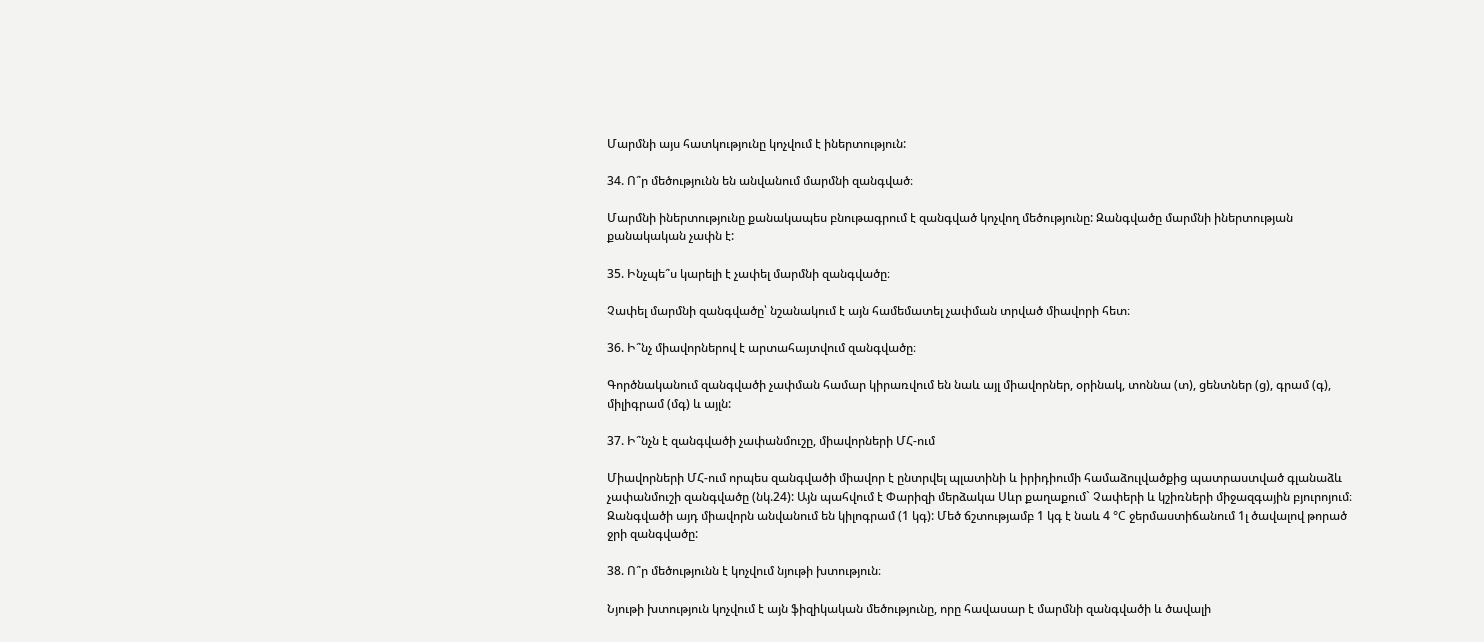Մարմնի այս հատկությունը կոչվում է իներտություն:

34. Ո՞ր մեծությունն են անվանում մարմնի զանգված։

Մարմնի իներտությունը քանակապես բնութագրում է զանգված կոչվող մեծությունը: Զանգվածը մարմնի իներտության քանակական չափն է:

35. Ինչպե՞ս կարելի է չափել մարմնի զանգվածը։

Չափել մարմնի զանգվածը՝ նշանակում է այն համեմատել չափման տրված միավորի հետ։

36. Ի՞նչ միավորներով է արտահայտվում զանգվածը։

Գործնականում զանգվածի չափման համար կիրառվում են նաև այլ միավորներ, օրինակ, տոննա (տ), ցենտներ (ց), գրամ (գ), միլիգրամ (մգ) և այլն:

37. Ի՞նչն է զանգվածի չափանմուշը, միավորների ՄՀ-ում

Միավորների ՄՀ-ում որպես զանգվածի միավոր է ընտրվել պլատինի և իրիդիումի համաձուլվածքից պատրաստված գլանաձև չափանմուշի զանգվածը (նկ.24): Այն պահվում է Փարիզի մերձակա Սևր քաղաքում` Չափերի և կշիռների միջազգային բյուրոյում։ Զանգվածի այդ միավորն անվանում են կիլոգրամ (1 կգ): Մեծ ճշտությամբ 1 կգ է նաև 4 °C ջերմաստիճանում 1լ ծավալով թորած ջրի զանգվածը:

38. Ո՞ր մեծությունն է կոչվում նյութի խտություն։

Նյութի խտություն կոչվում է այն ֆիզիկական մեծությունը, որը հավասար է մարմնի զանգվածի և ծավալի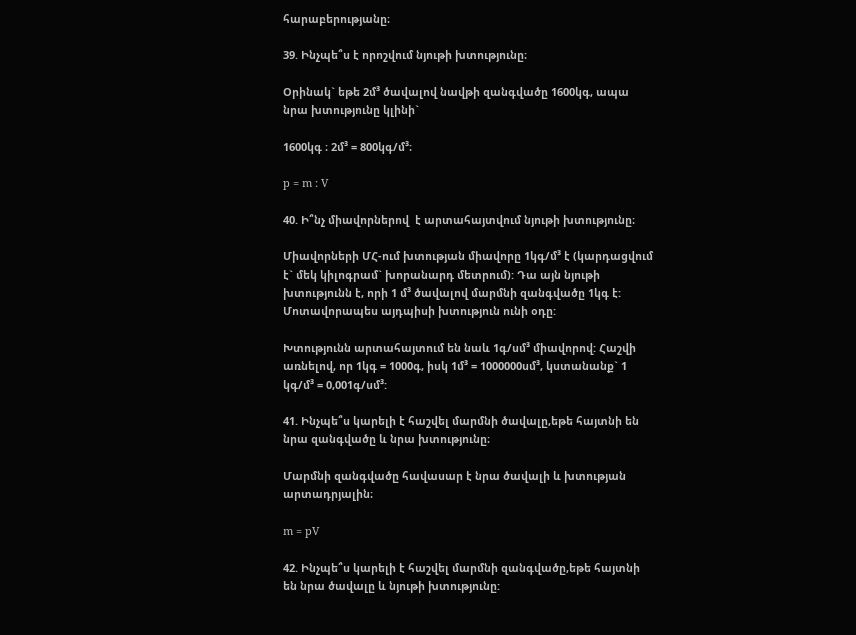հարաբերությանը։

39. Ինչպե՞ս է որոշվում նյութի խտությունը։

Օրինակ` եթե 2մ³ ծավալով նավթի զանգվածը 1600կգ, ապա նրա խտությունը կլինի`

1600կգ ։ 2մ³ = 800կգ/մ³։

p = m : V

40. Ի՞նչ միավորներով  է արտահայտվում նյութի խտությունը։

Միավորների ՄՀ-ում խտության միավորը 1կգ/մ³ է (կարդացվում է` մեկ կիլոգրամ` խորանարդ մետրում): Դա այն նյութի խտությունն է, որի 1 մ³ ծավալով մարմնի զանգվածը 1կգ է: Մոտավորապես այդպիսի խտություն ունի օդը:

Խտությունն արտահայտում են նաև 1գ/սմ³ միավորով: Հաշվի առնելով, որ 1կգ = 1000գ, իսկ 1մ³ = 1000000սմ³, կստանանք` 1 կգ/մ³ = 0,001գ/սմ³:

41. Ինչպե՞ս կարելի է հաշվել մարմնի ծավալը,եթե հայտնի են նրա զանգվածը և նրա խտությունը։

Մարմնի զանգվածը հավասար է նրա ծավալի և խտության արտադրյալին։

m = pV

42. Ինչպե՞ս կարելի է հաշվել մարմնի զանգվածը,եթե հայտնի են նրա ծավալը և նյութի խտությունը: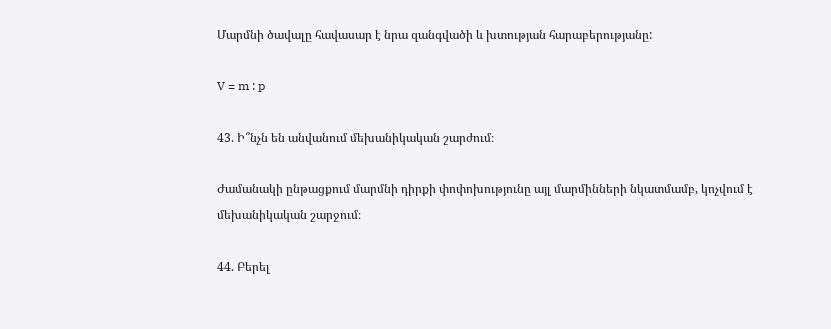Մարմնի ծավալը հավասար է նրա զանգվածի և խտության հարաբերությանը:

V = m : p

43. Ի՞նչն են անվանում մեխանիկական շարժում։

Ժամանակի ընթացքում մարմնի դիրքի փոփոխությունը այլ մարմինների նկատմամբ, կոչվում է մեխանիկական շարջում։

44. Բերել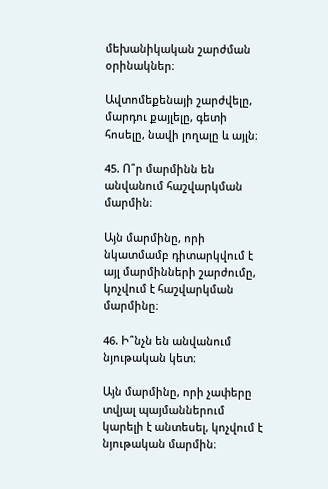մեխանիկական շարժման օրինակներ։

Ավտոմեքենայի շարժվելը, մարդու քայլելը, գետի հոսելը, նավի լողալը և այլն։

45. Ո՞ր մարմինն են անվանում հաշվարկման մարմին։

Այն մարմինը, որի նկատմամբ դիտարկվում է այլ մարմինների շարժումը, կոչվում է հաշվարկման մարմինը։

46. Ի՞նչն են անվանում նյութական կետ։

Այն մարմինը, որի չափերը տվյալ պայմաններում կարելի է անտեսել, կոչվում է նյութական մարմին։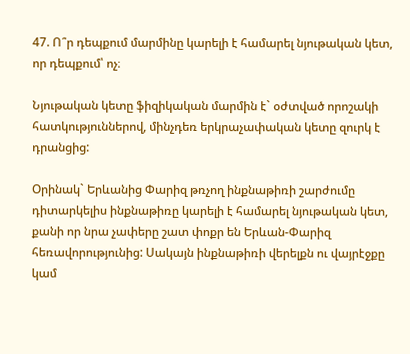47. Ո՞ր դեպքում մարմինը կարելի է համարել նյութական կետ, որ դեպքում՝ ոչ։

Նյութական կետը ֆիզիկական մարմին է` օժտված որոշակի հատկություններով, մինչդեռ երկրաչափական կետը զուրկ է դրանցից:

Օրինակ` Երևանից Փարիզ թռչող ինքնաթիռի շարժումը դիտարկելիս ինքնաթիռը կարելի է համարել նյութական կետ, քանի որ նրա չափերը շատ փոքր են Երևան-Փարիզ հեռավորությունից: Սակայն ինքնաթիռի վերելքն ու վայրէջքը կամ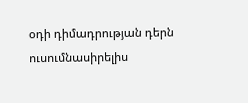օդի դիմադրության դերն ուսումնասիրելիս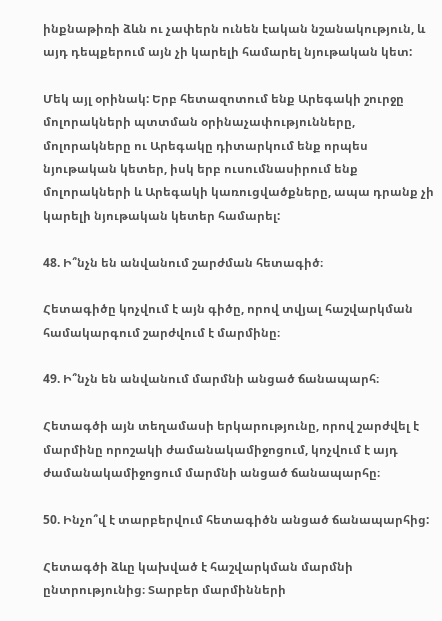ինքնաթիռի ձևն ու չափերն ունեն էական նշանակություն, և այդ դեպքերում այն չի կարելի համարել նյութական կետ:

Մեկ այլ օրինակ: Երբ հետազոտում ենք Արեգակի շուրջը մոլորակների պտտման օրինաչափությունները, մոլորակները ու Արեգակը դիտարկում ենք որպես նյութական կետեր, իսկ երբ ուսումնասիրում ենք մոլորակների և Արեգակի կառուցվածքները, ապա դրանք չի կարելի նյութական կետեր համարել:

48. Ի՞նչն են անվանում շարժման հետագիծ։

Հետագիծը կոչվում է այն գիծը, որով տվյալ հաշվարկման համակարգում շարժվում է մարմինը։

49. Ի՞նչն են անվանում մարմնի անցած ճանապարհ։

Հետագծի այն տեղամասի երկարությունը, որով շարժվել է մարմինը որոշակի ժամանակամիջոցում, կոչվում է այդ ժամանակամիջոցում մարմնի անցած ճանապարհը։

50. Ինչո՞վ է տարբերվում հետագիծն անցած ճանապարհից:

Հետագծի ձևը կախված է հաշվարկման մարմնի ընտրությունից։ Տարբեր մարմինների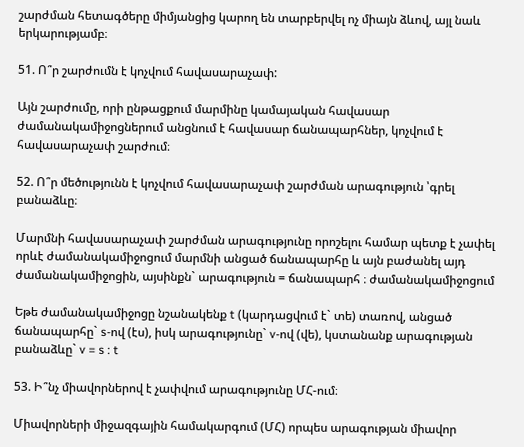շարժման հետագծերը միմյանցից կարող են տարբերվել ոչ միայն ձևով, այլ նաև երկարությամբ։

51. Ո՞ր շարժումն է կոչվում հավասարաչափ:

Այն շարժումը, որի ընթացքում մարմինը կամայական հավասար ժամանակամիջոցներում անցնում է հավասար ճանապարհներ, կոչվում է հավասարաչափ շարժում։

52. Ո՞ր մեծությունն է կոչվում հավասարաչափ շարժման արագություն ՝գրել բանաձևը։

Մարմնի հավասարաչափ շարժման արագությունը որոշելու համար պետք է չափել որևէ ժամանակամիջոցում մարմնի անցած ճանապարհը և այն բաժանել այդ ժամանակամիջոցին, այսինքն` արագություն = ճանապարհ ։ ժամանակամիջոցում

Եթե ժամանակամիջոցը նշանակենք t (կարդացվում է` տե) տառով, անցած ճանապարհը` s-ով (էս), իսկ արագությունը` v-ով (վե), կստանանք արագության բանաձևը` v = s : t

53. Ի՞նչ միավորներով է չափվում արագությունը ՄՀ-ում։

Միավորների միջազգային համակարգում (ՄՀ) որպես արագության միավոր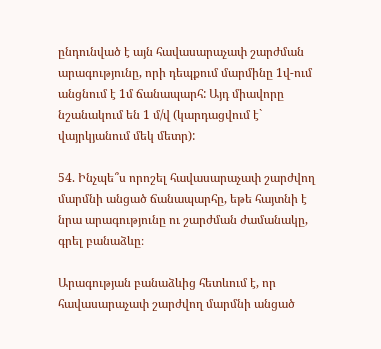ընդունված է այն հավասարաչափ շարժման արագությունը, որի դեպքում մարմինը 1վ-ում անցնում է 1մ ճանապարհ: Այդ միավորը նշանակում են 1 մ/վ (կարդացվում է` վայրկյանում մեկ մետր):

54. Ինչպե՞ս որոշել հավասարաչափ շարժվող մարմնի անցած ճանապարհը, եթե հայտնի է նրա արագությունը ու շարժման ժամանակը, գրել բանաձևը։

Արագության բանաձևից հետևում է, որ հավասարաչափ շարժվող մարմնի անցած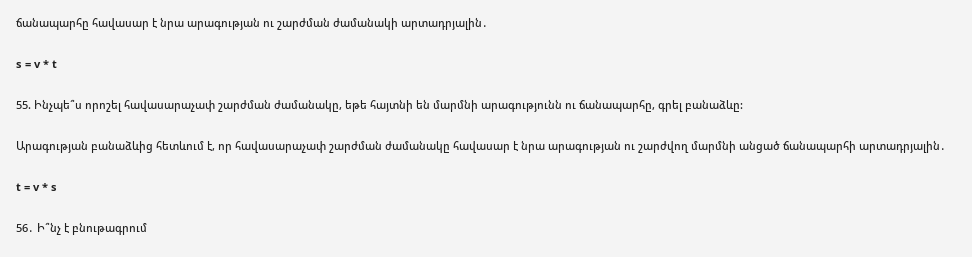ճանապարհը հավասար է նրա արագության ու շարժման ժամանակի արտադրյալին․

s = v * t

55. Ինչպե՞ս որոշել հավասարաչափ շարժման ժամանակը, եթե հայտնի են մարմնի արագությունն ու ճանապարհը, գրել բանաձևը:

Արագության բանաձևից հետևում է, որ հավասարաչափ շարժման ժամանակը հավասար է նրա արագության ու շարժվող մարմնի անցած ճանապարհի արտադրյալին․

t = v * s

56․ Ի՞նչ է բնութագրում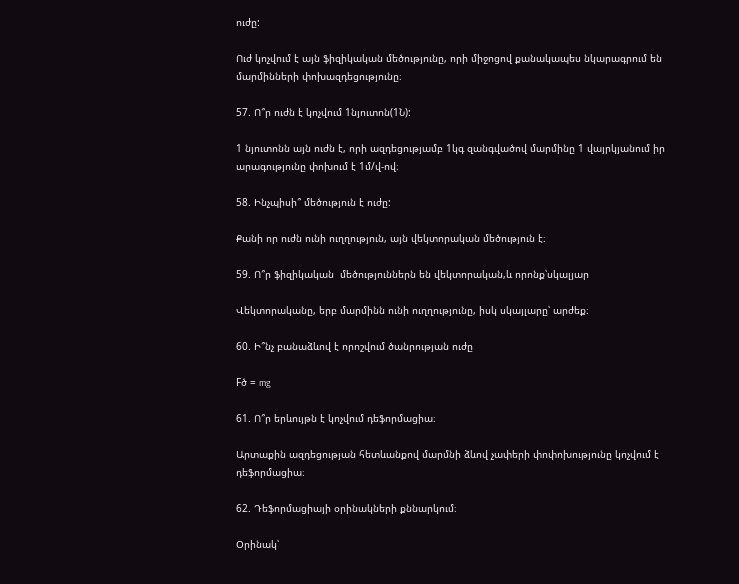ուժը:

Ուժ կոչվում է այն ֆիզիկական մեծությունը, որի միջոցով քանակապես նկարագրում են մարմինների փոխազդեցությունը։

57. Ո՞ր ուժն է կոչվում 1նյուտոն(1Ն):

1 նյուտոնն այն ուժն է, որի ազդեցությամբ 1կգ զանգվածով մարմինը 1 վայրկյանում իր արագությունը փոխում է 1մ/վ-ով։

58. Ինչպիսի՞ մեծություն է ուժը:

Քանի որ ուժն ունի ուղղություն, այն վեկտորական մեծություն է։

59. Ո՞ր ֆիզիկական  մեծություններն են վեկտորական,և որոնք՝սկալյար

Վեկտորականը, երբ մարմինն ունի ուղղությունը, իսկ սկայլարը՝ արժեք։

60. Ի՞նչ բանաձևով է որոշվում ծանրության ուժը

Fծ = mg

61. Ո՞ր երևույթն է կոչվում դեֆորմացիա։

Արտաքին ազդեցության հետևանքով մարմնի ձևով չափերի փոփոխությունը կոչվում է դեֆորմացիա։

62. Դեֆորմացիայի օրինակների քննարկում։

Օրինակ՝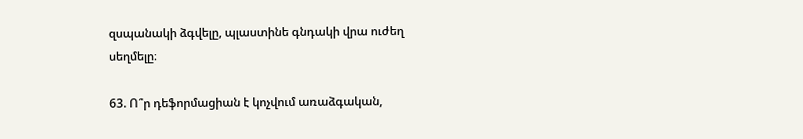զսպանակի ձգվելը, պլաստինե գնդակի վրա ուժեղ սեղմելը։

63. Ո՞ր դեֆորմացիան է կոչվում առաձգական,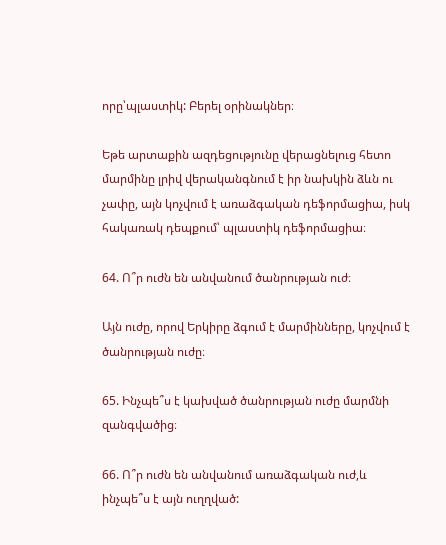որը՝պլաստիկ: Բերել օրինակներ։

Եթե արտաքին ազդեցությունը վերացնելուց հետո մարմինը լրիվ վերականգնում է իր նախկին ձևն ու չափը, այն կոչվում է առաձգական դեֆորմացիա, իսկ հակառակ դեպքում՝ պլաստիկ դեֆորմացիա։

64. Ո՞ր ուժն են անվանում ծանրության ուժ։

Այն ուժը, որով Երկիրը ձգում է մարմինները, կոչվում է ծանրության ուժը։

65. Ինչպե՞ս է կախված ծանրության ուժը մարմնի զանգվածից։

66. Ո՞ր ուժն են անվանում առաձգական ուժ,և ինչպե՞ս է այն ուղղված: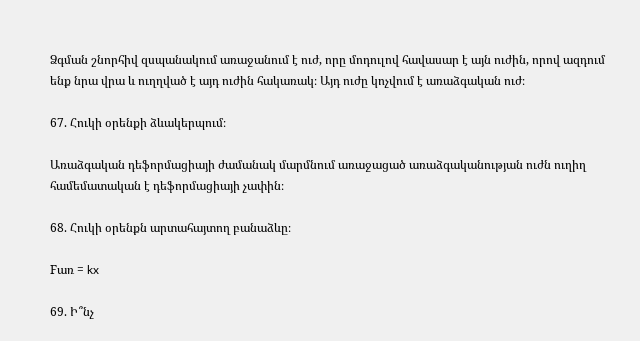Ձգման շնորհիվ զսպանակում առաջանում է ուժ, որը մոդուլով հավասար է այն ուժին, որով ազդում ենք նրա վրա և ուղղված է այդ ուժին հակառակ։ Այդ ուժը կոչվում է առաձգական ուժ։

67. Հուկի օրենքի ձևակերպում։

Առաձգական դեֆորմացիայի ժամանակ մարմնում առաջացած առաձգականության ուժն ուղիղ համեմատական է դեֆորմացիայի չափին։

68. Հուկի օրենքն արտահայտող բանաձևը։

Fառ = kx

69. Ի՞նչ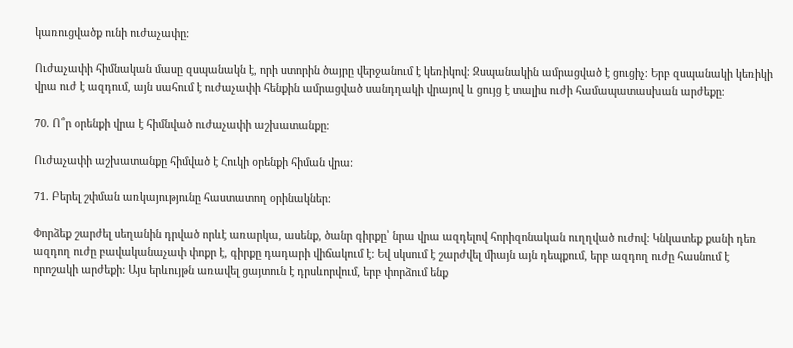կառուցվածք ունի ուժաչափը։

Ուժաչափի հիմնական մասը զսպանակն է, որի ստորին ծայրը վերջանում է կեռիկով։ Զսպանակին ամրացված է ցուցիչ։ Երբ զսպանակի կեռիկի վրա ուժ է ազդում, այն սահում է ուժաչափի հենքին ամրացված սանդղակի վրայով և ցույց է տալիս ուժի համապատասխան արժեքը։

70. Ո՞ր օրենքի վրա է հիմնված ուժաչափի աշխատանքը։

Ուժաչափի աշխատանքը հիմված է Հուկի օրենքի հիման վրա։

71. Բերել շփման առկայությունը հաստատող օրինակներ:

Փորձեք շարժել սեղանին դրված որևէ առարկա, ասենք, ծանր գիրքը՝ նրա վրա ազդելով հորիզոնական ուղղված ուժով: Կնկատեք քանի դեռ ազդող ուժը բավականաչափ փոքր է, գիրքը դադարի վիճակում է: Եվ սկսում է շարժվել միայն այն դեպքում, երբ ազդող ուժը հասնում է որոշակի արժեքի: Այս երևույթն առավել ցայտուն է դրսևորվում, երբ փորձում ենք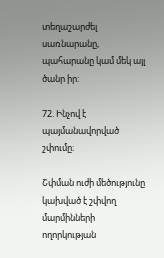տեղաշարժել սառնարանը, պահարանը կամ մեկ այլ ծանր իր:

72. Ինչով է պայմանավորված շփումը։

Շփման ուժի մեծությունը կախված է շփվող մարմինների ողորկության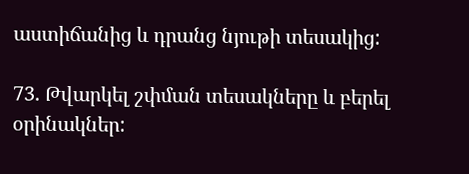աստիճանից և դրանց նյութի տեսակից:

73. Թվարկել շփման տեսակները և բերել օրինակներ: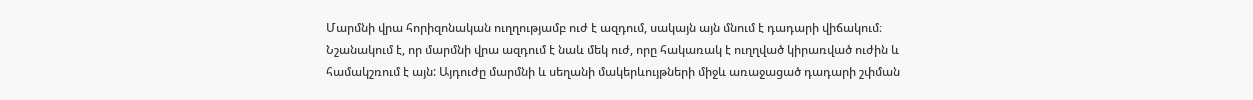Մարմնի վրա հորիզոնական ուղղությամբ ուժ է ազդում, սակայն այն մնում է դադարի վիճակում։ Նշանակում է, որ մարմնի վրա ազդում է նաև մեկ ուժ, որը հակառակ է ուղղված կիրառված ուժին և համակշռում է այն: Այդուժը մարմնի և սեղանի մակերևույթների միջև առաջացած դադարի շփման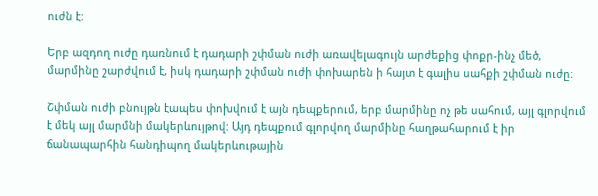ուժն է:

Երբ ազդող ուժը դառնում է դադարի շփման ուժի առավելագույն արժեքից փոքր-ինչ մեծ, մարմինը շարժվում է, իսկ դադարի շփման ուժի փոխարեն ի հայտ է գալիս սահքի շփման ուժը։

Շփման ուժի բնույթն էապես փոխվում է այն դեպքերում, երբ մարմինը ոչ թե սահում, այլ գլորվում է մեկ այլ մարմնի մակերևույթով: Այդ դեպքում գլորվող մարմինը հաղթահարում է իր ճանապարհին հանդիպող մակերևութային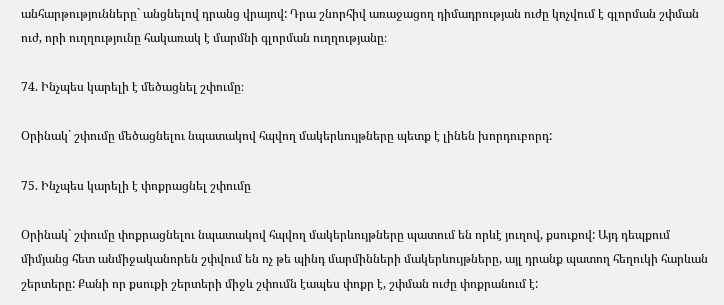անհարթությունները` անցնելով դրանց վրայով: Դրա շնորհիվ առաջացող դիմադրության ուժը կոչվում է գլորման շփման ուժ, որի ուղղությունը հակառակ է մարմնի գլորման ուղղությանը։

74. Ինչպես կարելի է մեծացնել շփումը։

Օրինակ` շփումը մեծացնելու նպատակով հպվող մակերևույթները պետք է լինեն խորդուբորդ:

75. Ինչպես կարելի է փոքրացնել շփումը

Օրինակ` շփումը փոքրացնելու նպատակով հպվող մակերևույթները պատում են որևէ յուղով, քսուքով: Այդ դեպքում միմյանց հետ անմիջականորեն շփվում են ոչ թե պինդ մարմինների մակերևույթները, այլ դրանք պատող հեղուկի հարևան շերտերը: Քանի որ քսուքի շերտերի միջև շփումն էապես փոքր է, շփման ուժը փոքրանում է: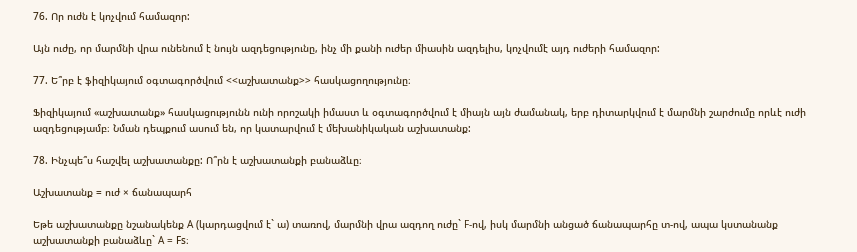76. Որ ուժն է կոչվում համազոր:

Այն ուժը, որ մարմնի վրա ունենում է նույն ազդեցությունը, ինչ մի քանի ուժեր միասին ազդելիս, կոչվումէ այդ ուժերի համազոր:

77. Ե՞րբ է ֆիզիկայում օգտագործվում <<աշխատանք>> հասկացողությունը։

Ֆիզիկայում «աշխատանք» հասկացությունն ունի որոշակի իմաստ և օգտագործվում է միայն այն ժամանակ, երբ դիտարկվում է մարմնի շարժումը որևէ ուժի ազդեցությամբ։ Նման դեպքում ասում են, որ կատարվում է մեխանիկական աշխատանք:

78. Ինչպե՞ս հաշվել աշխատանքը: Ո՞րն է աշխատանքի բանաձևը։

Աշխատանք = ուժ × ճանապարհ

Եթե աշխատանքը նշանակենք A (կարդացվում է` ա) տառով, մարմնի վրա ազդող ուժը` F-ով, իսկ մարմնի անցած ճանապարհը տ-ով, ապա կստանանք աշխատանքի բանաձևը` A = Fs։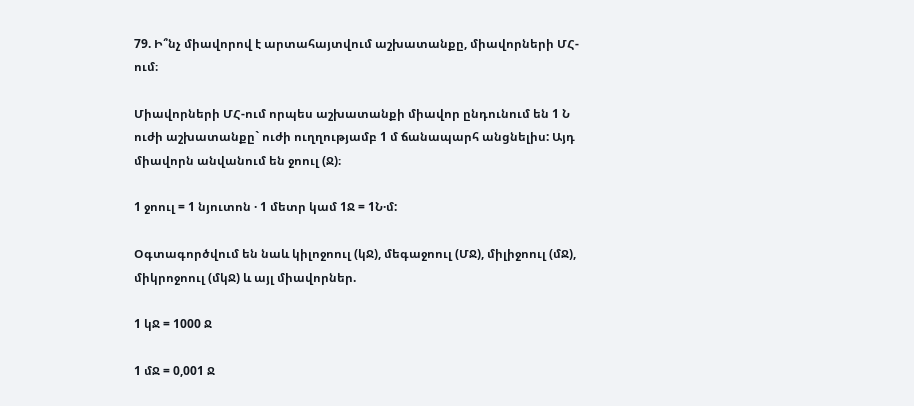79. Ի՞նչ միավորով է արտահայտվում աշխատանքը, միավորների ՄՀ-ում։

Միավորների ՄՀ-ում որպես աշխատանքի միավոր ընդունում են 1 Ն ուժի աշխատանքը` ուժի ուղղությամբ 1 մ ճանապարհ անցնելիս: Այդ միավորն անվանում են ջոուլ (Ջ)։

1 ջոուլ = 1 նյուտոն · 1 մետր կամ 1Ջ = 1Ն·մ:

Օգտագործվում են նաև կիլոջոուլ (կՋ), մեգաջոուլ (ՄՋ), միլիջոուլ (մՋ), միկրոջոուլ (մկՋ) և այլ միավորներ.

1 կՋ = 1000 Ջ

1 մՋ = 0,001 Ջ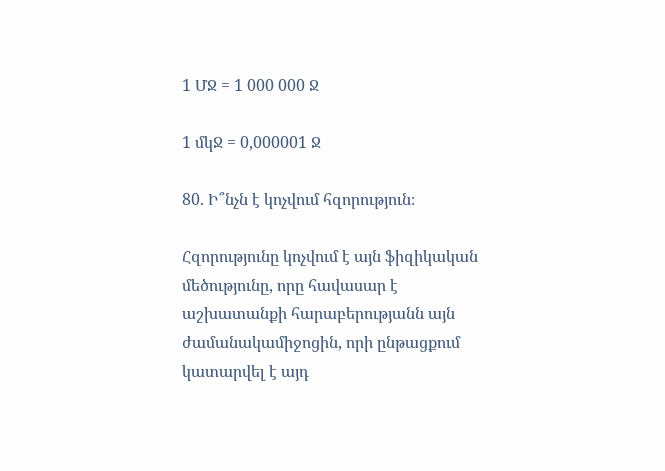1 ՄՋ = 1 000 000 Ջ

1 մկՋ = 0,000001 Ջ

80. Ի՞նչն է կոչվում հզորություն։

Հզորությունը կոչվում է այն ֆիզիկական մեծությունը, որը հավասար է աշխատանքի հարաբերությանն այն ժամանակամիջոցին, որի ընթացքում կատարվել է այդ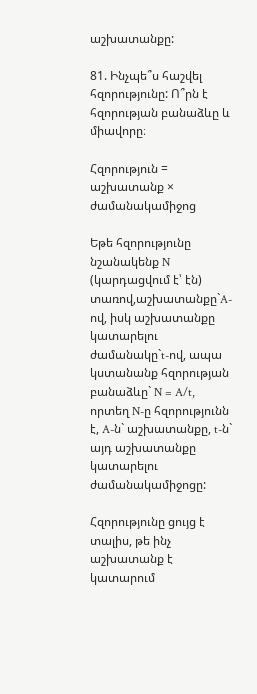աշխատանքը:

81. Ինչպե՞ս հաշվել հզորությունը: Ո՞րն է հզորության բանաձևը և միավորը։

Հզորություն = աշխատանք × ժամանակամիջոց

Եթե հզորությունը նշանակենք N (կարդացվում է՝ էն) տառով,աշխատանքը`A-ով, իսկ աշխատանքը կատարելու ժամանակը`t-ով, ապա կստանանք հզորության բանաձևը` N = A/t, որտեղ N-ը հզորությունն է, A-ն` աշխատանքը, t-ն` այդ աշխատանքը կատարելու ժամանակամիջոցը:

Հզորությունը ցույց է տալիս, թե ինչ աշխատանք է կատարում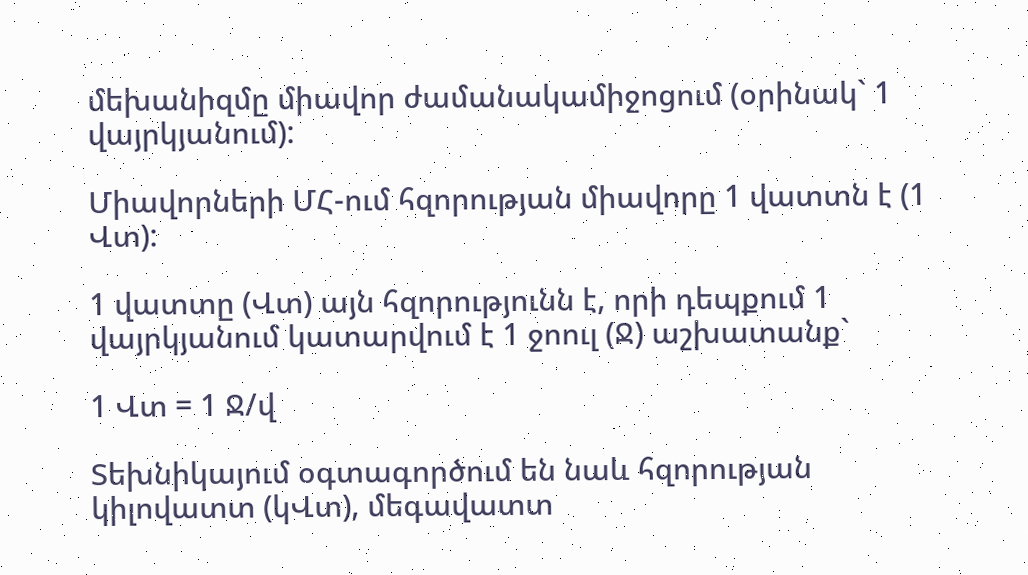մեխանիզմը միավոր ժամանակամիջոցում (օրինակ` 1 վայրկյանում):

Միավորների ՄՀ-ում հզորության միավորը 1 վատտն է (1 Վտ):

1 վատտը (Վտ) այն հզորությունն է, որի դեպքում 1 վայրկյանում կատարվում է 1 ջոուլ (Ջ) աշխատանք`

1 Վտ = 1 Ջ/վ

Տեխնիկայում օգտագործում են նաև հզորության կիլովատտ (կՎտ), մեգավատտ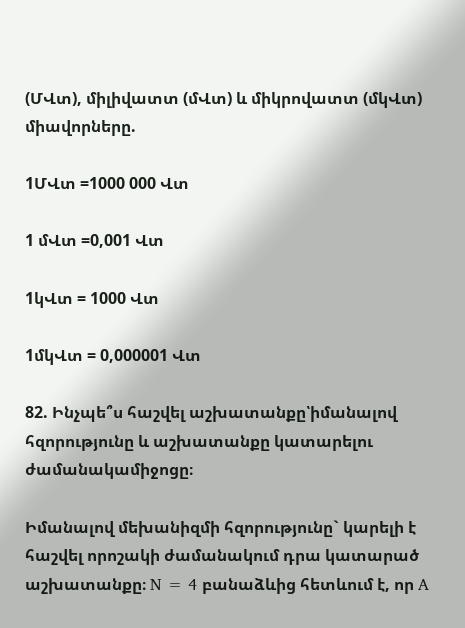(ՄՎտ), միլիվատտ (մՎտ) և միկրովատտ (մկՎտ) միավորները.

1ՄՎտ =1000 000 Վտ

1 մՎտ =0,001 Վտ

1կՎտ = 1000 Վտ

1մկՎտ = 0,000001 Վտ

82. Ինչպե՞ս հաշվել աշխատանքը՝իմանալով հզորությունը և աշխատանքը կատարելու ժամանակամիջոցը։

Իմանալով մեխանիզմի հզորությունը` կարելի է հաշվել որոշակի ժամանակում դրա կատարած աշխատանքը։ N = 4 բանաձևից հետևում է, որ A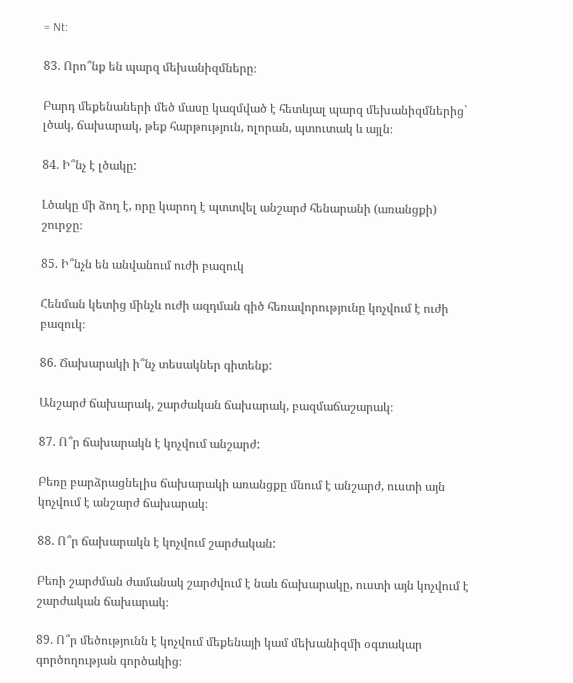= Nt:

83. Որո՞նք են պարզ մեխանիզմները։

Բարդ մեքենաների մեծ մասը կազմված է հետևյալ պարզ մեխանիզմներից` լծակ, ճախարակ, թեք հարթություն, ոլորան, պտուտակ և այլն։

84. Ի՞նչ է լծակը:

Լծակը մի ձող է, որը կարող է պտտվել անշարժ հենարանի (առանցքի) շուրջը։

85. Ի՞նչն են անվանում ուժի բազուկ

Հենման կետից մինչև ուժի ազդման գիծ հեռավորությունը կոչվում է ուժի բազուկ։

86. Ճախարակի ի՞նչ տեսակներ գիտենք:

Անշարժ ճախարակ, շարժական ճախարակ, բազմաճաշարակ։

87. Ո՞ր ճախարակն է կոչվում անշարժ:

Բեռը բարձրացնելիս ճախարակի առանցքը մնում է անշարժ, ուստի այն կոչվում է անշարժ ճախարակ։

88. Ո՞ր ճախարակն է կոչվում շարժական:

Բեռի շարժման ժամանակ շարժվում է նաև ճախարակը, ուստի այն կոչվում է շարժական ճախարակ։

89. Ո՞ր մեծությունն է կոչվում մեքենայի կամ մեխանիզմի օգտակար գործողության գործակից։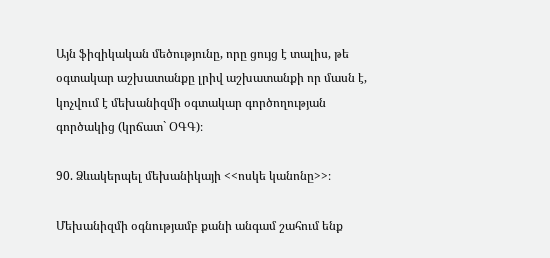Այն ֆիզիկական մեծությունը, որը ցույց է տալիս, թե օգտակար աշխատանքը լրիվ աշխատանքի որ մասն է, կոչվում է մեխանիզմի օգտակար գործողության գործակից (կրճատ` ՕԳԳ)։

90. Ձևակերպել մեխանիկայի <<ոսկե կանոնը>>։

Մեխանիզմի օգնությամբ քանի անգամ շահում ենք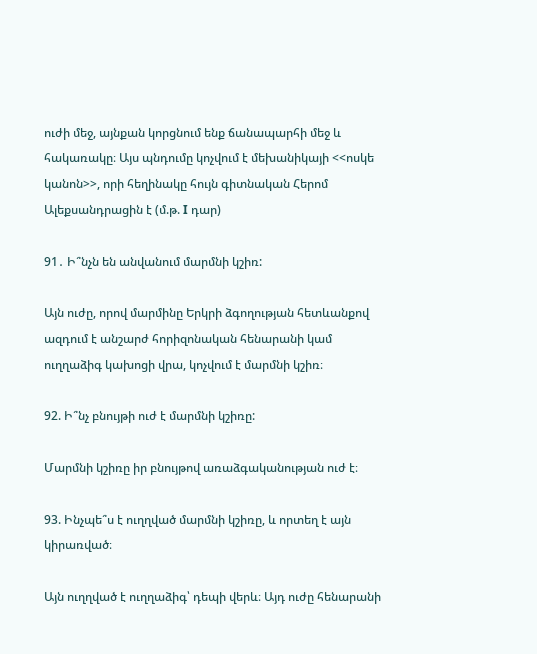ուժի մեջ, այնքան կորցնում ենք ճանապարհի մեջ և հակառակը։ Այս պնդումը կոչվում է մեխանիկայի <<ոսկե կանոն>>, որի հեղինակը հույն գիտնական Հերոմ Ալեքսանդրացին է (մ.թ. I դար)

91․ Ի՞նչն են անվանում մարմնի կշիռ:

Այն ուժը, որով մարմինը Երկրի ձգողության հետևանքով ազդում է անշարժ հորիզոնական հենարանի կամ ուղղաձիգ կախոցի վրա, կոչվում է մարմնի կշիռ։

92. Ի՞նչ բնույթի ուժ է մարմնի կշիռը:

Մարմնի կշիռը իր բնույթով առաձգականության ուժ է։

93. Ինչպե՞ս է ուղղված մարմնի կշիռը, և որտեղ է այն կիրառված։

Այն ուղղված է ուղղաձիգ՝ դեպի վերև։ Այդ ուժը հենարանի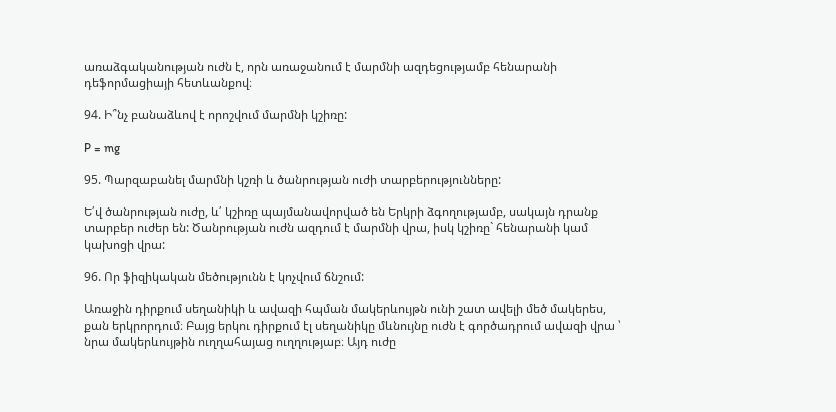առաձգականության ուժն է, որն առաջանում է մարմնի ազդեցությամբ հենարանի դեֆորմացիայի հետևանքով։

94. Ի՞նչ բանաձևով է որոշվում մարմնի կշիռը:

P = mg

95. Պարզաբանել մարմնի կշռի և ծանրության ուժի տարբերությունները:

Ե՛վ ծանրության ուժը, և՛ կշիռը պայմանավորված են Երկրի ձգողությամբ, սակայն դրանք տարբեր ուժեր են: Ծանրության ուժն ազդում է մարմնի վրա, իսկ կշիռը` հենարանի կամ կախոցի վրա:

96. Որ ֆիզիկական մեծությունն է կոչվում ճնշում:

Առաջին դիրքում սեղանիկի և ավազի հպման մակերևույթն ունի շատ ավելի մեծ մակերես, քան երկրորդում։ Բայց երկու դիրքում էլ սեղանիկը մևնույնը ուժն է գործադրում ավազի վրա ՝ նրա մակերևույթին ուղղահայաց ուղղությաբ։ Այդ ուժը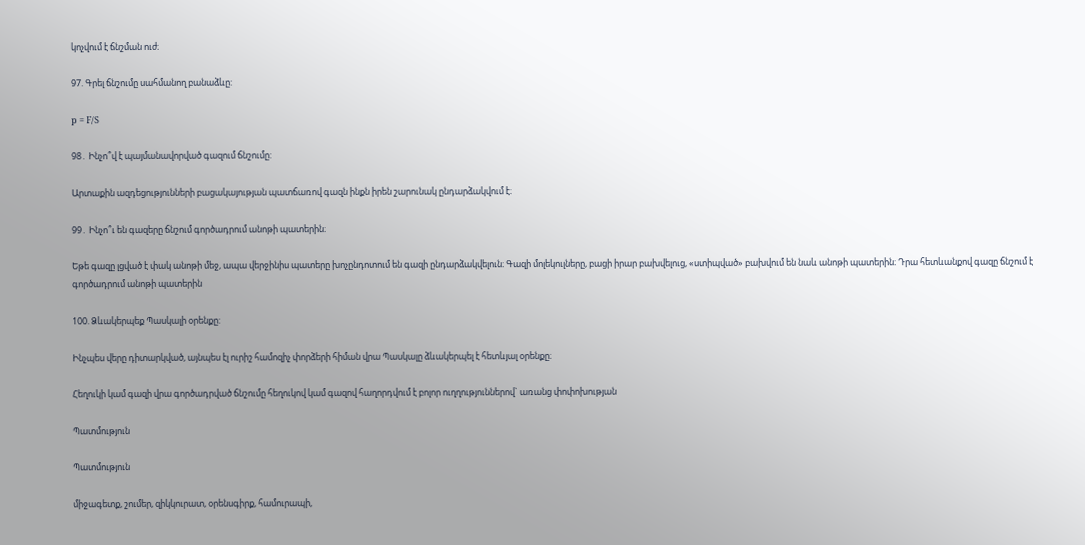կոչվում է ճնշման ուժ։

97. Գրել ճնշումը սահմանող բանաձևը:

p = F/S

98․ Ինչո՞վ է պայմանավորված գազում ճնշումը:

Արտաքին ազդեցությունների բացակայության պատճառով գազն ինքն իրեն շարունակ ընդարձակվում է։

99․ Ինչո՞ւ են գազերը ճնշում գործադրում անոթի պատերին։

Եթե գազը լցված է փակ անոթի մեջ, ապա վերջինիս պատերը խոչընդոտում են գազի ընդարձակվելուն։ Գազի մոլեկուլները, բացի իրար բախվելուց, «ստիպված» բախվում են նաև անոթի պատերին։ Դրա հետևանքով գազը ճնշում է գործադրում անոթի պատերին

100. Ձևակերպեք Պասկալի օրենքը:

Ինչպես վերը դիտարկված, այնպես էլ ուրիշ համոզիչ փորձերի հիման վրա Պասկալը ձևակերպել է հետևյալ օրենքը։

Հեղուկի կամ գազի վրա գործադրված ճնշումը հեղուկով կամ գազով հաղորդվում է բոլոր ուղղություններով` առանց փոփոխության

Պատմություն

Պատմություն

միջագետք, շումեր, զիկկուրատ, օրենսգիրք, համուրապի,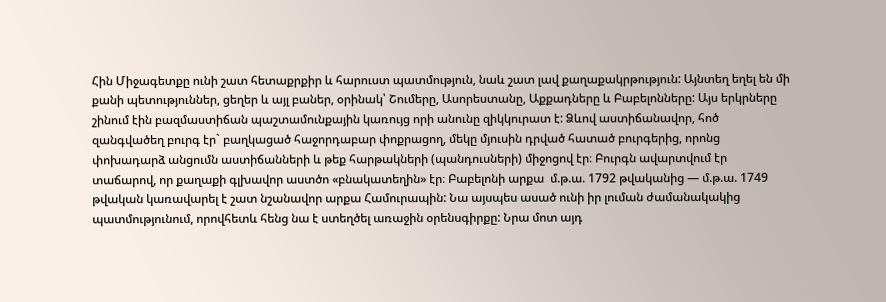Հին Միջագետքը ունի շատ հետաքրքիր և հարուստ պատմություն, նաև շատ լավ քաղաքակրթություն: Այնտեղ եղել են մի քանի պետություններ, ցեղեր և այլ բաներ, օրինակ՝ Շումերը, Ասորեստանը, Աքքադները և Բաբելոնները: Այս երկրները շինում էին բազմաստիճան պաշտամունքային կառույց որի անունը զիկկուրատ է: Ձևով աստիճանավոր, հոծ զանգվածեղ բուրգ էր` բաղկացած հաջորդաբար փոքրացող, մեկը մյուսին դրված հատած բուրգերից, որոնց փոխադարձ անցումն աստիճանների և թեք հարթակների (պանդուսների) միջոցով էր։ Բուրգն ավարտվում էր տաճարով, որ քաղաքի գլխավոր աստծո «բնակատեղին» էր։ Բաբելոնի արքա  մ.թ.ա. 1792 թվականից — մ.թ.ա. 1749 թվական կառավարել է շատ նշանավոր արքա Համուրապին: Նա այսպես ասած ունի իր լուման ժամանակակից պատմությունում, որովհետև հենց նա է ստեղծել առաջին օրենսգիրքը: Նրա մոտ այդ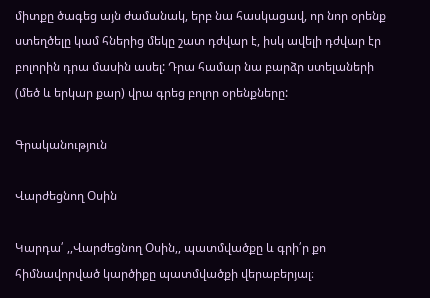միտքը ծագեց այն ժամանակ, երբ նա հասկացավ, որ նոր օրենք ստեղծելը կամ հներից մեկը շատ դժվար է, իսկ ավելի դժվար էր բոլորին դրա մասին ասել: Դրա համար նա բարձր ստելաների (մեծ և երկար քար) վրա գրեց բոլոր օրենքները:

Գրականություն

Վարժեցնող Օսին

Կարդա՛ ,,Վարժեցնող Օսին,, պատմվածքը և գրի՛ր քո հիմնավորված կարծիքը պատմվածքի վերաբերյալ։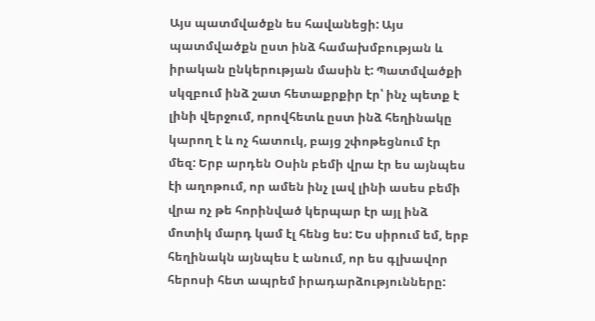Այս պատմվածքն ես հավանեցի: Այս պատմվածքն ըստ ինձ համախմբության և իրական ընկերության մասին է: Պատմվածքի սկզբում ինձ շատ հետաքրքիր էր՝ ինչ պետք է լինի վերջում, որովհետև ըստ ինձ հեղինակը կարող է և ոչ հատուկ, բայց շփոթեցնում էր մեզ: Երբ արդեն Օսին բեմի վրա էր ես այնպես էի աղոթում, որ ամեն ինչ լավ լինի ասես բեմի վրա ոչ թե հորինված կերպար էր այլ ինձ մոտիկ մարդ կամ էլ հենց ես: Ես սիրում եմ, երբ հեղինակն այնպես է անում, որ ես գլխավոր հերոսի հետ ապրեմ իրադարձությունները: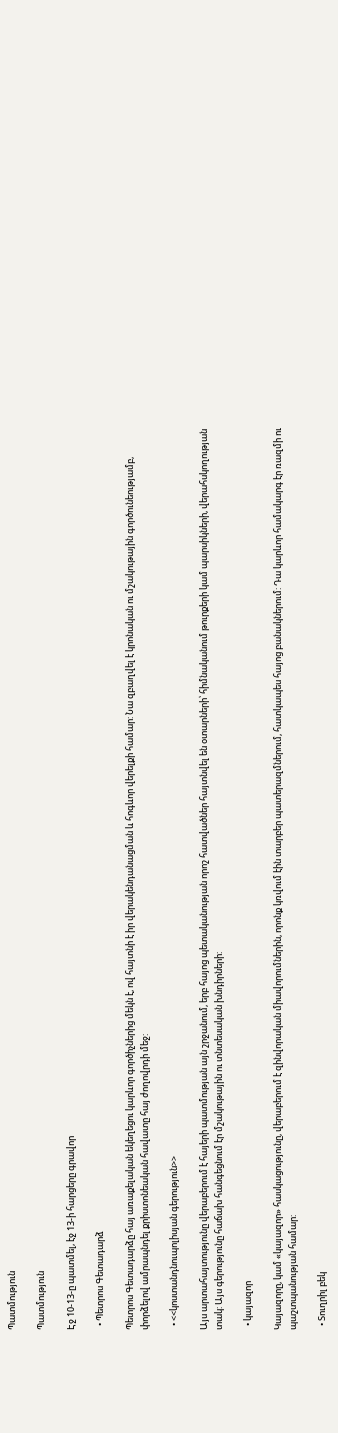Պատմություն

Պատմություն

Էջ 10-13-ը պատմել, էջ 13-ի հարցերը գրավոր

  • Պետրոս Գետադարձ

Պետրոս Գետադարձը հայ առաքելական եկեղեցու կարևոր գործիչներից մեկն է, ով հայտնի է իր վերակենդանացման և հոգևոր վերելքի համար: Նա զբաղվել է կրոնական ու մշակութային գործունեությամբ, փորձելով ամրապնդել քրիստոնեական հավատը հայ ժողովրդի մեջ:

  • <<կոստանդնուպոլիսյան գերություն>>

Այս արտահայտությունը վերաբերում է հայերի պատմության այն շրջանում, երբ հայոց պետականության որոշ հատվածներ հայտնվել են օտարների՝ հիմնականում թուրքերի կամ պարսիկների, վերահսկողության տակ: Այս գերությունը հաճախ հանգեցնում էր մշակութային ու տնտեսական խնդիրների:

  • կայազոր

Կայազորը, կամ «կայազոր» հասկացությունը, վերաբերում է զինվորական միավորումներին, որոնք կռվում էին տարբեր պատերազմներում, հատկապես հայոց բանակներում: Դա կարևոր համակարգ էր ռազմի ու պաշտպանության համար:

  • Տուղրիլ բեկ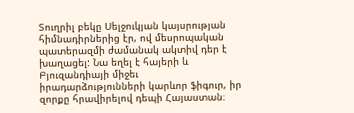Տուղրիլ բեկը Սելջուկյան կայսրության հիմնադիրներից էր, ով մեսրոպական պատերազմի ժամանակ ակտիվ դեր է խաղացել: Նա եղել է հայերի և Բյուզանդիայի միջեւ իրադարձությունների կարևոր ֆիգուր, իր զորքը հրավիրելով դեպի Հայաստան։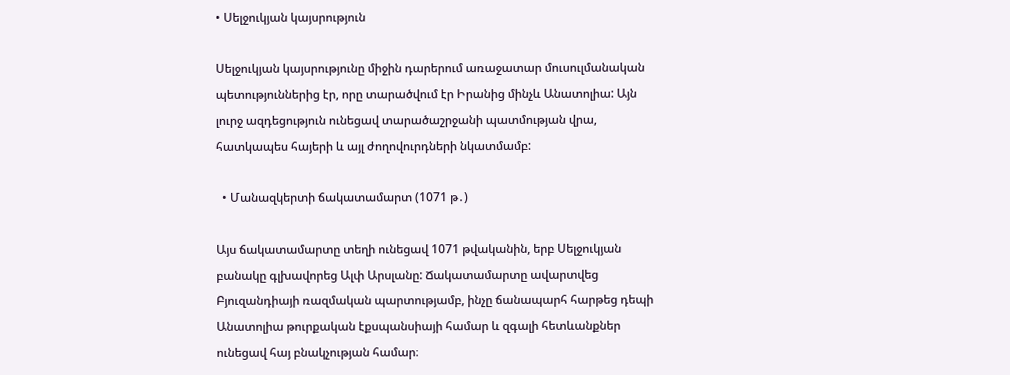• Սելջուկյան կայսրություն

Սելջուկյան կայսրությունը միջին դարերում առաջատար մուսուլմանական պետություններից էր, որը տարածվում էր Իրանից մինչև Անատոլիա: Այն լուրջ ազդեցություն ունեցավ տարածաշրջանի պատմության վրա, հատկապես հայերի և այլ ժողովուրդների նկատմամբ:

  • Մանազկերտի ճակատամարտ (1071 թ․)

Այս ճակատամարտը տեղի ունեցավ 1071 թվականին, երբ Սելջուկյան բանակը գլխավորեց Ալփ Արսլանը: Ճակատամարտը ավարտվեց Բյուզանդիայի ռազմական պարտությամբ, ինչը ճանապարհ հարթեց դեպի Անատոլիա թուրքական էքսպանսիայի համար և զգալի հետևանքներ ունեցավ հայ բնակչության համար։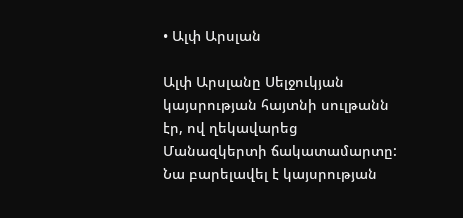• Ալփ Արսլան

Ալփ Արսլանը Սելջուկյան կայսրության հայտնի սուլթանն էր, ով ղեկավարեց Մանազկերտի ճակատամարտը: Նա բարելավել է կայսրության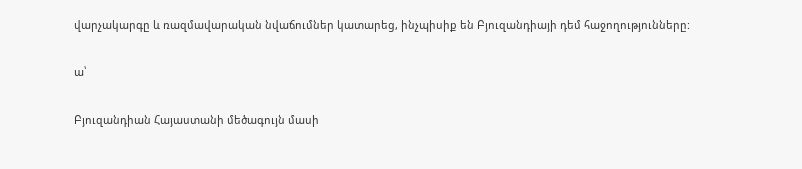վարչակարգը և ռազմավարական նվաճումներ կատարեց, ինչպիսիք են Բյուզանդիայի դեմ հաջողությունները:

ա՝

Բյուզանդիան Հայաստանի մեծագույն մասի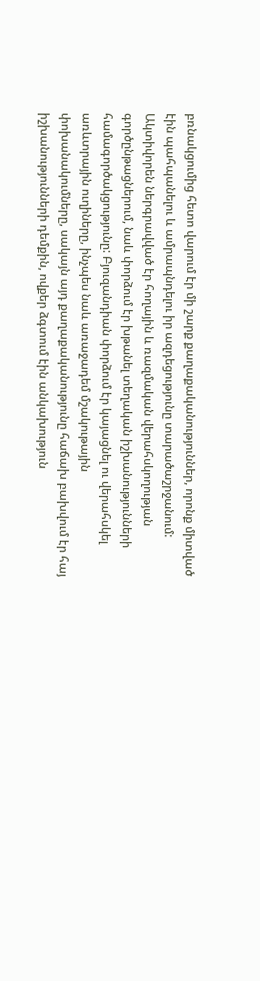բռնակցումից հետո վարում էր մի շարք քաղաքականություններ, որոնք միտված էին պահպանելու և ամրապնդելու իր ազդեցությունը տարածաշրջանում: Ակտիվորեն ներգրավված էր հողային և ռազմական վերահսկողության գործընթացներում, նաև փորձում էր խթանել տեղական իշխանությունների համագործակցությունը: Բյուզանդիան փորձում էր կայացնել ու վերահսկել առևտրային ուղիները, ինչպես նաև առաջադեմ մշակութային փոխանակումները, սակայն այդ քաղաքականությունը հաճախ բախվում էր հայ իշխանությունների դեմքին, ովքեր ձգտում էին անկախություն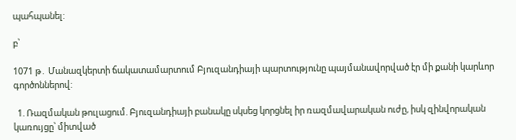պահպանել:

բ՝

1071 թ․ Մանազկերտի ճակատամարտում Բյուզանդիայի պարտությունը պայմանավորված էր մի քանի կարևոր գործոններով:

  1. Ռազմական թուլացում. Բյուզանդիայի բանակը սկսեց կորցնել իր ռազմավարական ուժը, իսկ զինվորական կառույցը՝ միտված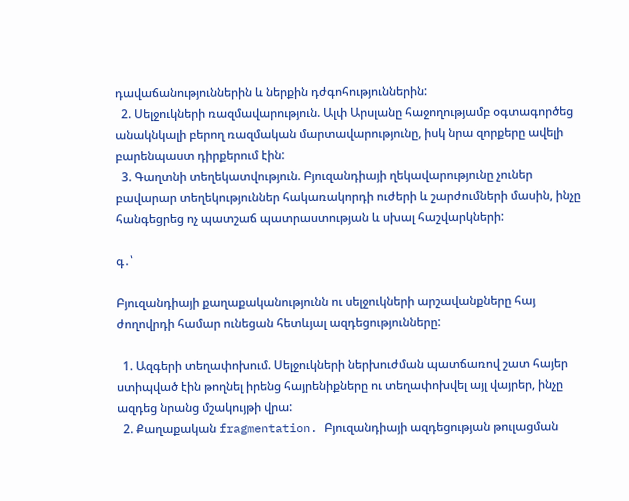դավաճանություններին և ներքին դժգոհություններին:
  2. Սելջուկների ռազմավարություն. Ալփ Արսլանը հաջողությամբ օգտագործեց անակնկալի բերող ռազմական մարտավարությունը, իսկ նրա զորքերը ավելի բարենպաստ դիրքերում էին:
  3. Գաղտնի տեղեկատվություն. Բյուզանդիայի ղեկավարությունը չուներ բավարար տեղեկություններ հակառակորդի ուժերի և շարժումների մասին, ինչը հանգեցրեց ոչ պատշաճ պատրաստության և սխալ հաշվարկների:

գ․՝

Բյուզանդիայի քաղաքականությունն ու սելջուկների արշավանքները հայ ժողովրդի համար ունեցան հետևյալ ազդեցությունները:

  1. Ազգերի տեղափոխում. Սելջուկների ներխուժման պատճառով շատ հայեր ստիպված էին թողնել իրենց հայրենիքները ու տեղափոխվել այլ վայրեր, ինչը ազդեց նրանց մշակույթի վրա:
  2. Քաղաքական fragmentation. Բյուզանդիայի ազդեցության թուլացման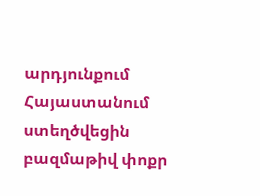արդյունքում Հայաստանում ստեղծվեցին բազմաթիվ փոքր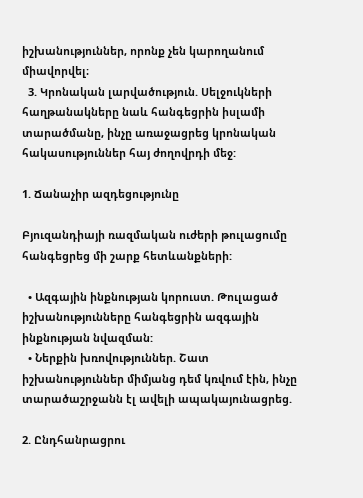իշխանություններ, որոնք չեն կարողանում միավորվել։
  3. Կրոնական լարվածություն. Սելջուկների հաղթանակները նաև հանգեցրին իսլամի տարածմանը, ինչը առաջացրեց կրոնական հակասություններ հայ ժողովրդի մեջ:

1. Ճանաչիր ազդեցությունը

Բյուզանդիայի ռազմական ուժերի թուլացումը հանգեցրեց մի շարք հետևանքների:

  • Ազգային ինքնության կորուստ. Թուլացած իշխանությունները հանգեցրին ազգային ինքնության նվազման:
  • Ներքին խռովություններ. Շատ իշխանություններ միմյանց դեմ կռվում էին, ինչը տարածաշրջանն էլ ավելի ապակայունացրեց.

2. Ընդհանրացրու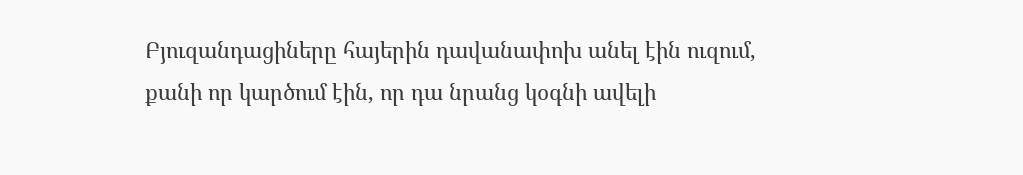Բյուզանդացիները հայերին դավանափոխ անել էին ուզում, քանի որ կարծում էին, որ դա նրանց կօգնի ավելի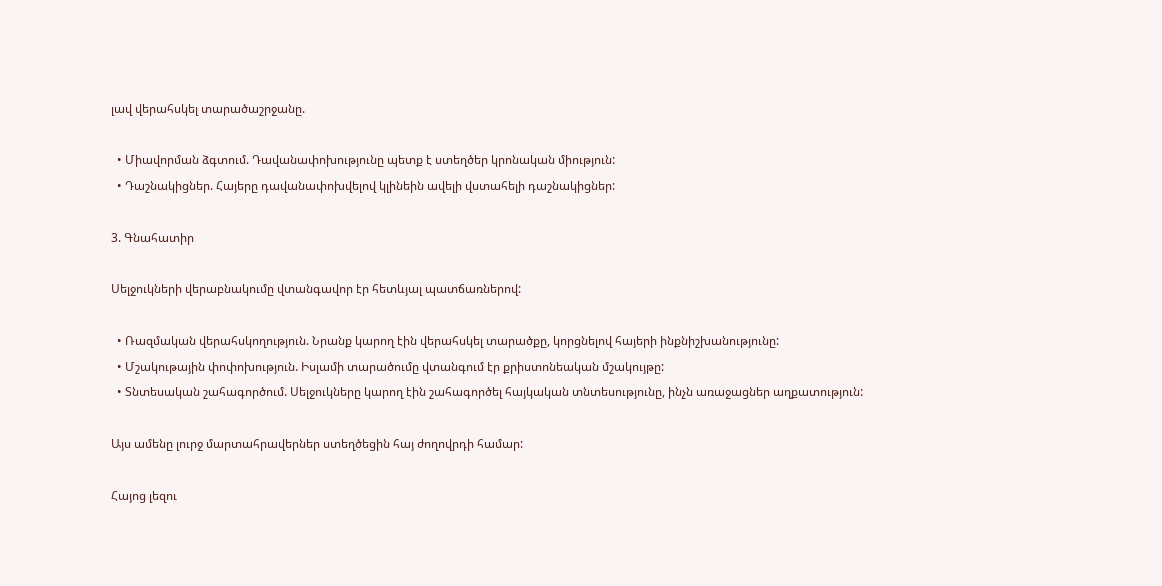լավ վերահսկել տարածաշրջանը.

  • Միավորման ձգտում. Դավանափոխությունը պետք է ստեղծեր կրոնական միություն:
  • Դաշնակիցներ. Հայերը դավանափոխվելով կլինեին ավելի վստահելի դաշնակիցներ:

3. Գնահատիր

Սելջուկների վերաբնակումը վտանգավոր էր հետևյալ պատճառներով:

  • Ռազմական վերահսկողություն. Նրանք կարող էին վերահսկել տարածքը, կորցնելով հայերի ինքնիշխանությունը:
  • Մշակութային փոփոխություն. Իսլամի տարածումը վտանգում էր քրիստոնեական մշակույթը:
  • Տնտեսական շահագործում. Սելջուկները կարող էին շահագործել հայկական տնտեսությունը, ինչն առաջացներ աղքատություն:

Այս ամենը լուրջ մարտահրավերներ ստեղծեցին հայ ժողովրդի համար:

Հայոց լեզու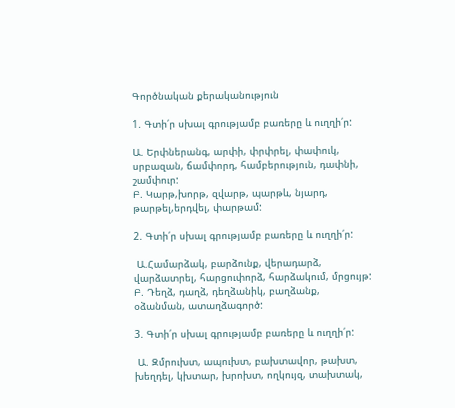Գործնական քերականություն

1. Գտի՛ր սխալ գրությամբ բառերը և ուղղի՛ր:

Ա. Երփներանգ, արփի, փրփրել, փափուկ, սրբազան, ճամփորդ, համբերություն, դափնի, շամփուր:
Բ. Կարթ,խորթ, զվարթ, պարթև, նյարդ, թարթել,երդվել, փարթամ:

2. Գտի՛ր սխալ գրությամբ բառերը և ուղղի՛ր:

 Ա.Համարձակ, բարձունք, վերադարձ, վարձատրել, հարցուփորձ, հարձակում, մրցույթ:
Բ. Դեղձ, դաղձ, դեղձանիկ, բաղձանք, օձանման, ատաղձագործ:

3. Գտի՛ր սխալ գրությամբ բառերը և ուղղի՛ր:

 Ա. Զմրուխտ, ապուխտ, բախտավոր, թախտ, խեղդել, կխտար, խրոխտ, ողկույզ, տախտակ,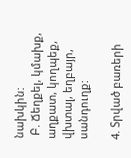նախկին:
 Բ. Ճեղքել, կմախք, աղքատ, կողպեք, վխտալ, եղբայր, սանդուղք:

4. Տրված բառերի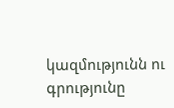կազմությունն ու գրությունը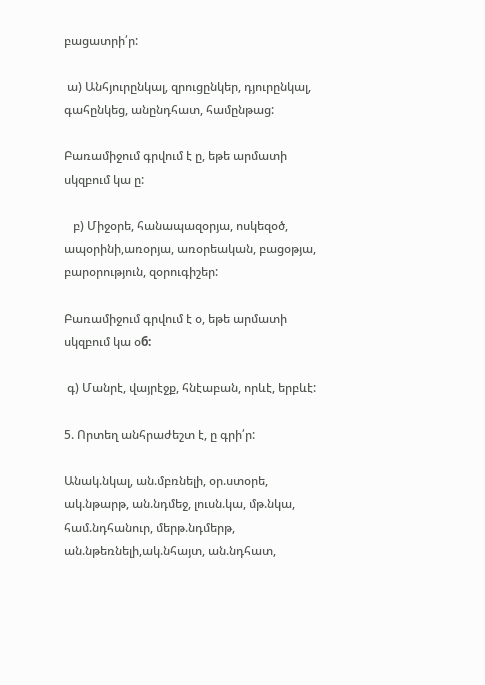բացատրի՛ր:

 ա) Անհյուրընկալ, զրուցընկեր, դյուրընկալ, գահընկեց, անընդհատ, համընթաց:

Բառամիջում գրվում է ը, եթե արմատի սկզբում կա ը:

   բ) Միջօրե, հանապազօրյա, ոսկեզօծ, ապօրինի,առօրյա, առօրեական, բացօթյա, բարօրություն, զօրուգիշեր:

Բառամիջում գրվում է օ, եթե արմատի սկզբում կա օб:

 գ) Մանրէ, վայրէջք, հնէաբան, որևէ, երբևէ:

5. Որտեղ անհրաժեշտ է, ը գրի՛ր:

Անակ.նկալ, ան.մբռնելի, օր.ստօրե, ակ.նթարթ, ան.նդմեջ, լուսն.կա, մթ.նկա, համ.նդհանուր, մերթ.նդմերթ, ան.նթեռնելի,ակ.նհայտ, ան.նդհատ,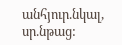անհյուր.նկալ, սր.նթաց: